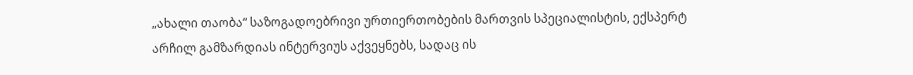„ახალი თაობა“ საზოგადოებრივი ურთიერთობების მართვის სპეციალისტის, ექსპერტ არჩილ გამზარდიას ინტერვიუს აქვეყნებს, სადაც ის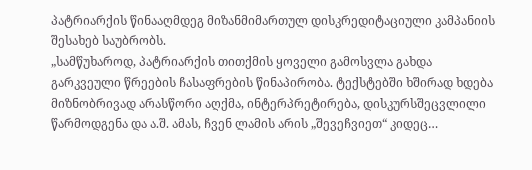პატრიარქის წინააღმდეგ მიზანმიმართულ დისკრედიტაციული კამპანიის შესახებ საუბრობს.
„სამწუხაროდ, პატრიარქის თითქმის ყოველი გამოსვლა გახდა გარკვეული წრეების ჩასაფრების წინაპირობა. ტექსტებში ხშირად ხდება მიზნობრივად არასწორი აღქმა, ინტერპრეტირება, დისკურსშეცვლილი წარმოდგენა და ა.შ. ამას, ჩვენ ლამის არის „შევეჩვიეთ“ კიდეც…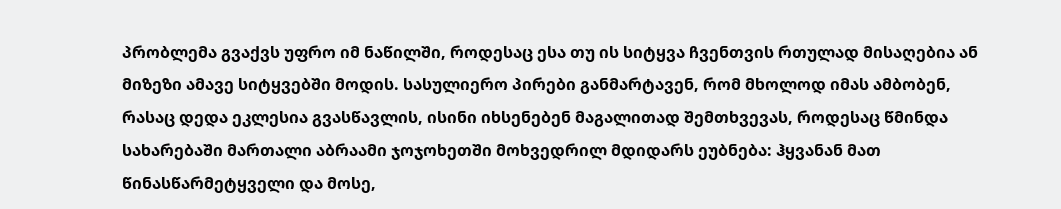პრობლემა გვაქვს უფრო იმ ნაწილში, როდესაც ესა თუ ის სიტყვა ჩვენთვის რთულად მისაღებია ან მიზეზი ამავე სიტყვებში მოდის. სასულიერო პირები განმარტავენ, რომ მხოლოდ იმას ამბობენ, რასაც დედა ეკლესია გვასწავლის, ისინი იხსენებენ მაგალითად შემთხვევას, როდესაც წმინდა სახარებაში მართალი აბრაამი ჯოჯოხეთში მოხვედრილ მდიდარს ეუბნება: ჰყვანან მათ წინასწარმეტყველი და მოსე,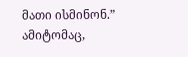მათი ისმინონ.” ამიტომაც,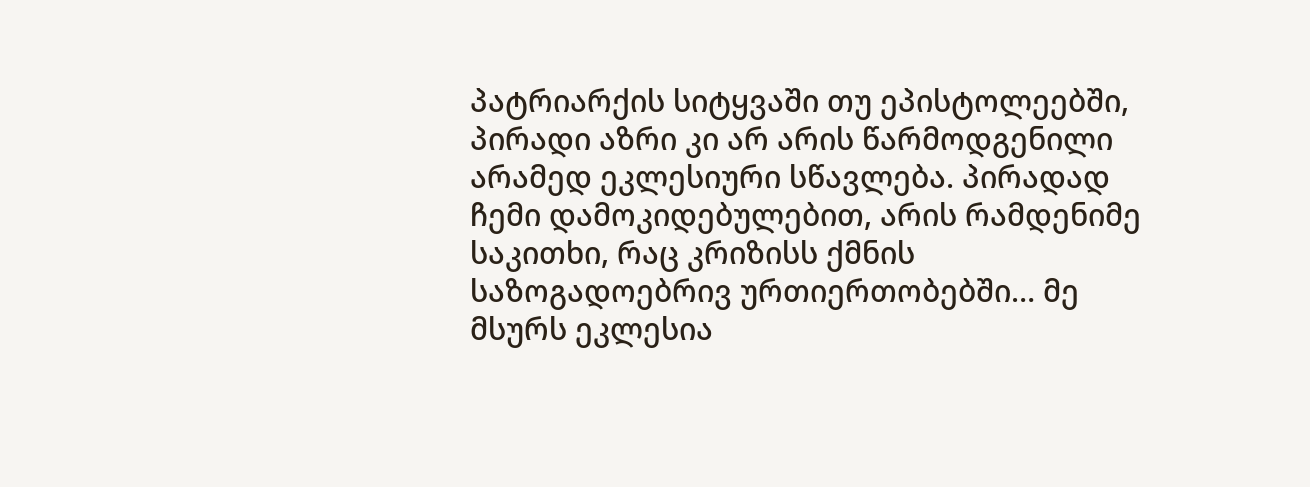პატრიარქის სიტყვაში თუ ეპისტოლეებში, პირადი აზრი კი არ არის წარმოდგენილი არამედ ეკლესიური სწავლება. პირადად ჩემი დამოკიდებულებით, არის რამდენიმე საკითხი, რაც კრიზისს ქმნის საზოგადოებრივ ურთიერთობებში… მე მსურს ეკლესია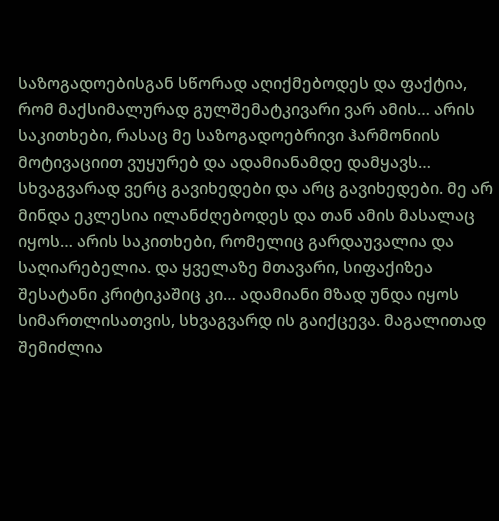საზოგადოებისგან სწორად აღიქმებოდეს და ფაქტია, რომ მაქსიმალურად გულშემატკივარი ვარ ამის… არის საკითხები, რასაც მე საზოგადოებრივი ჰარმონიის მოტივაციით ვუყურებ და ადამიანამდე დამყავს… სხვაგვარად ვერც გავიხედები და არც გავიხედები. მე არ მინდა ეკლესია ილანძღებოდეს და თან ამის მასალაც იყოს… არის საკითხები, რომელიც გარდაუვალია და საღიარებელია. და ყველაზე მთავარი, სიფაქიზეა შესატანი კრიტიკაშიც კი… ადამიანი მზად უნდა იყოს სიმართლისათვის, სხვაგვარდ ის გაიქცევა. მაგალითად შემიძლია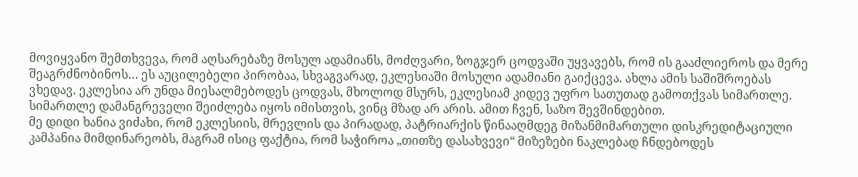მოვიყვანო შემთხვევა, რომ აღსარებაზე მოსულ ადამიანს, მოძღვარი, ზოგჯერ ცოდვაში უყვავებს, რომ ის გააძლიეროს და მერე შეაგრძნობინოს… ეს აუცილებელი პირობაა, სხვაგვარად, ეკლესიაში მოსული ადამიანი გაიქცევა. ახლა ამის საშიშროებას ვხედავ. ეკლესია არ უნდა მიესალმებოდეს ცოდვას, მხოლოდ მსურს, ეკლესიამ კიდევ უფრო სათუთად გამოთქვას სიმართლე. სიმართლე დამანგრეველი შეიძლება იყოს იმისთვის, ვინც მზად არ არის. ამით ჩვენ, საზო შევშინდებით.
მე დიდი ხანია ვიძახი, რომ ეკლესიის, მრევლის და პირადად, პატრიარქის წინააღმდეგ მიზანმიმართული დისკრედიტაციული კამპანია მიმდინარეობს, მაგრამ ისიც ფაქტია, რომ საჭიროა „თითზე დასახვევი“ მიზეზები ნაკლებად ჩნდებოდეს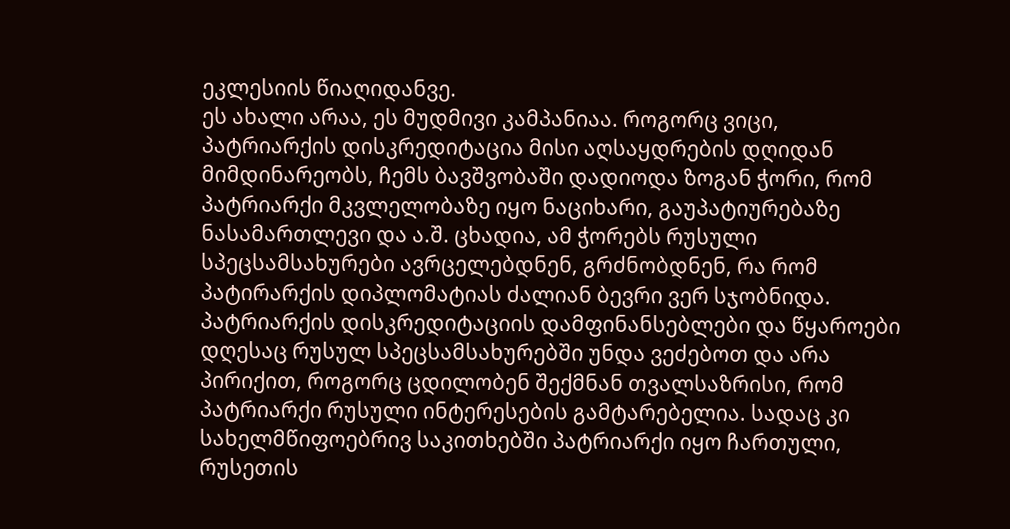ეკლესიის წიაღიდანვე.
ეს ახალი არაა, ეს მუდმივი კამპანიაა. როგორც ვიცი, პატრიარქის დისკრედიტაცია მისი აღსაყდრების დღიდან მიმდინარეობს, ჩემს ბავშვობაში დადიოდა ზოგან ჭორი, რომ პატრიარქი მკვლელობაზე იყო ნაციხარი, გაუპატიურებაზე ნასამართლევი და ა.შ. ცხადია, ამ ჭორებს რუსული სპეცსამსახურები ავრცელებდნენ, გრძნობდნენ, რა რომ პატირარქის დიპლომატიას ძალიან ბევრი ვერ სჯობნიდა. პატრიარქის დისკრედიტაციის დამფინანსებლები და წყაროები დღესაც რუსულ სპეცსამსახურებში უნდა ვეძებოთ და არა პირიქით, როგორც ცდილობენ შექმნან თვალსაზრისი, რომ პატრიარქი რუსული ინტერესების გამტარებელია. სადაც კი სახელმწიფოებრივ საკითხებში პატრიარქი იყო ჩართული, რუსეთის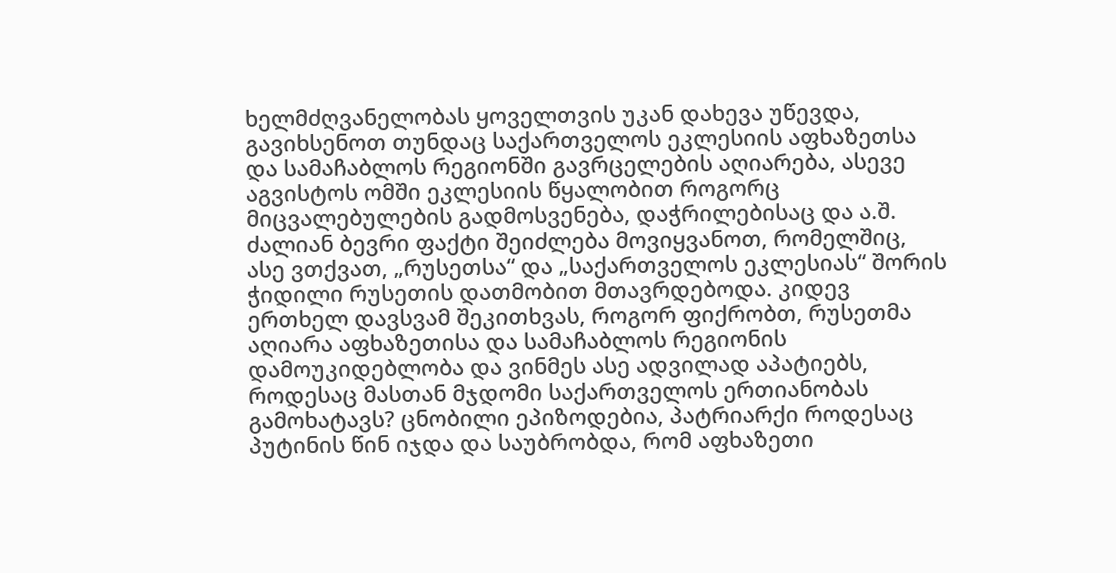ხელმძღვანელობას ყოველთვის უკან დახევა უწევდა, გავიხსენოთ თუნდაც საქართველოს ეკლესიის აფხაზეთსა და სამაჩაბლოს რეგიონში გავრცელების აღიარება, ასევე აგვისტოს ომში ეკლესიის წყალობით როგორც მიცვალებულების გადმოსვენება, დაჭრილებისაც და ა.შ. ძალიან ბევრი ფაქტი შეიძლება მოვიყვანოთ, რომელშიც, ასე ვთქვათ, „რუსეთსა“ და „საქართველოს ეკლესიას“ შორის ჭიდილი რუსეთის დათმობით მთავრდებოდა. კიდევ ერთხელ დავსვამ შეკითხვას, როგორ ფიქრობთ, რუსეთმა აღიარა აფხაზეთისა და სამაჩაბლოს რეგიონის დამოუკიდებლობა და ვინმეს ასე ადვილად აპატიებს, როდესაც მასთან მჯდომი საქართველოს ერთიანობას გამოხატავს? ცნობილი ეპიზოდებია, პატრიარქი როდესაც პუტინის წინ იჯდა და საუბრობდა, რომ აფხაზეთი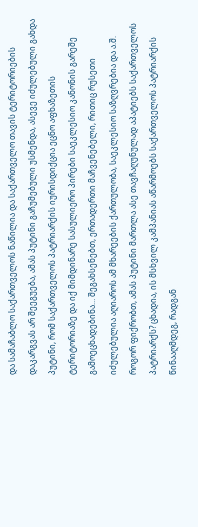და სამაჩაბლო საქართველოს ნაწილია და საქართველო თავის ტერიტორიების დაკარგვას არ შეეგუება, ამას პუტინი გაჩუმებული უსმენდა, ასევე იძულებული გახდა პუტინი, რომ საქართველოს პატრიარქის იურისდიქცია ეცნო აფხაზეთის ტერიტორიაზე და იქ მიმდინარე სასულიერო პირები საეკლესიო კანონის გარეშე გამოეცხადებინა… შეგახსენებთ, ერთადერთი მაჩვენებელი, რითიც რუსეთი იძულებულია აღიაროს ამ მხარეების ქართულობა, საეკლესიო საზღვრებია და ა.შ. როგორ ფიქრობთ, ამას პუტინი მართლა ასე თავჩაღუნულად აპატიებს საქართველოს პატრიარქს? ცხადია, ის მსხვილ კამპანიას აწარმოებს საქართველოს პატრიარქის წინააღმდეგ, რადგან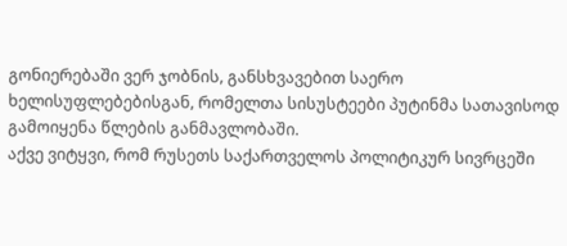გონიერებაში ვერ ჯობნის, განსხვავებით საერო ხელისუფლებებისგან, რომელთა სისუსტეები პუტინმა სათავისოდ გამოიყენა წლების განმავლობაში.
აქვე ვიტყვი, რომ რუსეთს საქართველოს პოლიტიკურ სივრცეში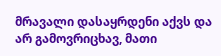მრავალი დასაყრდენი აქვს და არ გამოვრიცხავ, მათი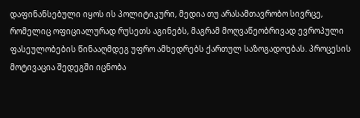დაფინანსებული იყოს ის პოლიტიკური, მედია თუ არასამთავრობო სივრცე, რომელიც ოფიციალურად რუსეთს აგინებს, მაგრამ მოღვაწეობრივად ევროპული ფასეულობების წინააღმდეგ უფრო ამხედრებს ქართულ საზოგადოებას. პროცესის მოტივაცია შედეგში იცნობა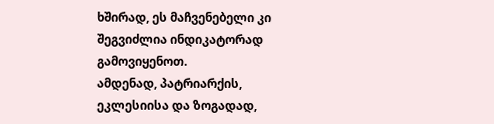ხშირად, ეს მაჩვენებელი კი შეგვიძლია ინდიკატორად გამოვიყენოთ.
ამდენად, პატრიარქის, ეკლესიისა და ზოგადად,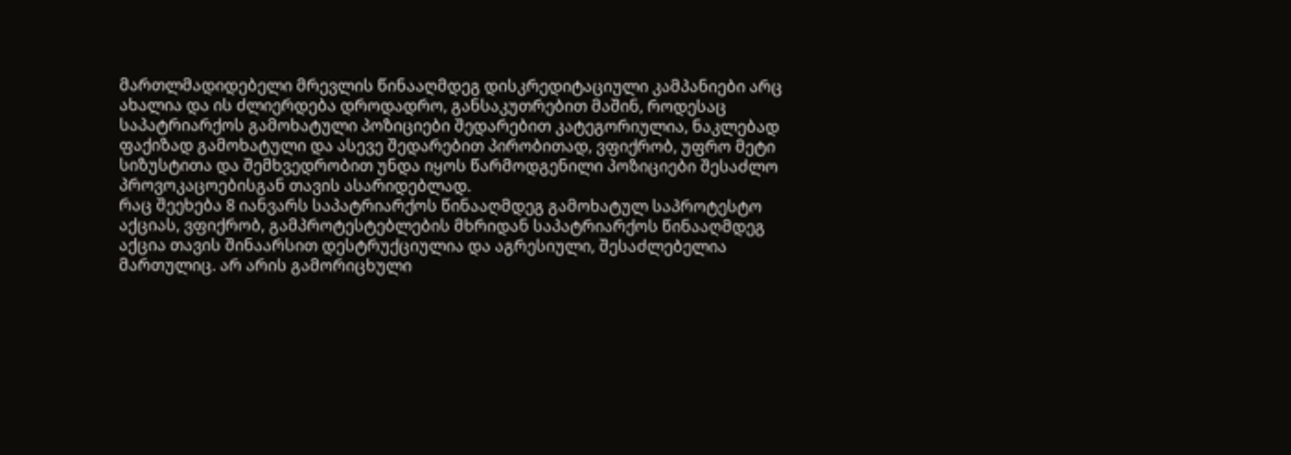მართლმადიდებელი მრევლის წინააღმდეგ დისკრედიტაციული კამპანიები არც ახალია და ის ძლიერდება დროდადრო, განსაკუთრებით მაშინ, როდესაც საპატრიარქოს გამოხატული პოზიციები შედარებით კატეგორიულია, ნაკლებად ფაქიზად გამოხატული და ასევე შედარებით პირობითად, ვფიქრობ, უფრო მეტი სიზუსტითა და შემხვედრობით უნდა იყოს წარმოდგენილი პოზიციები შესაძლო პროვოკაცოებისგან თავის ასარიდებლად.
რაც შეეხება 8 იანვარს საპატრიარქოს წინააღმდეგ გამოხატულ საპროტესტო აქციას, ვფიქრობ, გამპროტესტებლების მხრიდან საპატრიარქოს წინააღმდეგ აქცია თავის შინაარსით დესტრუქციულია და აგრესიული, შესაძლებელია მართულიც. არ არის გამორიცხული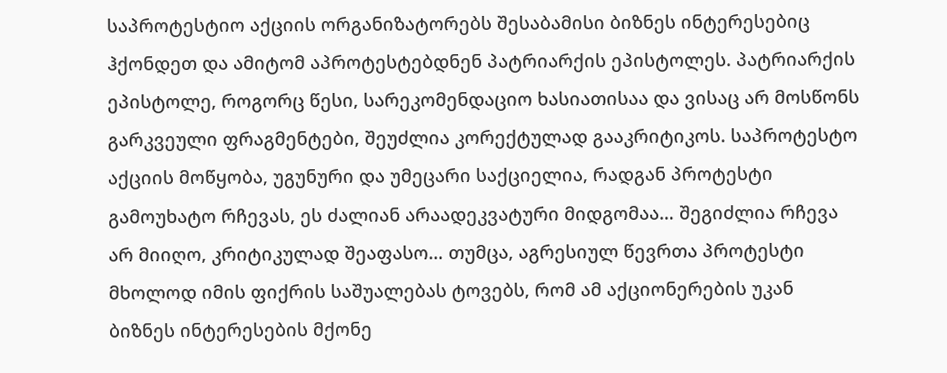საპროტესტიო აქციის ორგანიზატორებს შესაბამისი ბიზნეს ინტერესებიც ჰქონდეთ და ამიტომ აპროტესტებდნენ პატრიარქის ეპისტოლეს. პატრიარქის ეპისტოლე, როგორც წესი, სარეკომენდაციო ხასიათისაა და ვისაც არ მოსწონს გარკვეული ფრაგმენტები, შეუძლია კორექტულად გააკრიტიკოს. საპროტესტო აქციის მოწყობა, უგუნური და უმეცარი საქციელია, რადგან პროტესტი გამოუხატო რჩევას, ეს ძალიან არაადეკვატური მიდგომაა… შეგიძლია რჩევა არ მიიღო, კრიტიკულად შეაფასო… თუმცა, აგრესიულ წევრთა პროტესტი მხოლოდ იმის ფიქრის საშუალებას ტოვებს, რომ ამ აქციონერების უკან ბიზნეს ინტერესების მქონე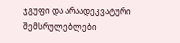ჯგუფი და არაადეკვატური შემსრულებლები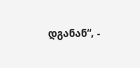დგანან“, -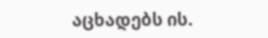აცხადებს ის.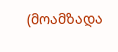(მოამზადა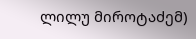ლილუ მიროტაძემ)